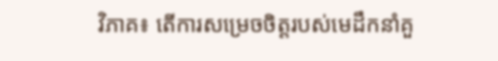វិភាគ៖ តើការសម្រេចចិត្តរបស់មេដឹកនាំគួ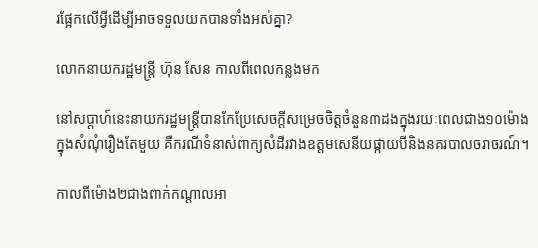រផ្អែកលើអ្វីដើម្បីអាចទទួលយកបានទាំងអស់គ្នា?

លោកនាយករដ្ឋមន្ត្រី ហ៊ុន សែន កាលពីពេលកន្លងមក

នៅសប្តាហ៍នេះនាយករដ្ឋមន្រ្តីបានកែប្រែសេចក្តីសម្រេចចិត្តចំនួន៣ដងក្នុងរយៈពេលជាង១០ម៉ោងក្នុងសំណុំរឿងតែមួយ គឺករណីទំនាស់ពាក្យសំដីរវាងឧត្តមសេនីយផ្កាយបីនិងនគរបាលចរាចរណ៍។

កាលពីម៉ោង២ជាងពាក់កណ្តាលអា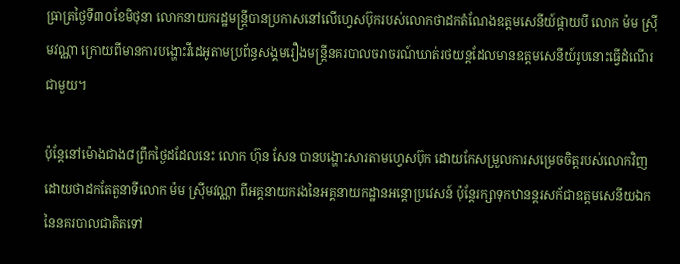ធ្រាត្រថ្ងៃទី៣០ខែមិថុនា លោកនាយករដ្ឋមន្រ្តីបានប្រកាសនៅលើហ្វេសប៊ុករបស់លោកថាដកតំណែងឧត្តមសេនីយ៍ផ្កាយបី លោក ម៉ម ស្រ៊ីមវណ្ណា ក្រោយពីមានការបង្ហោះវីដេអូតាមប្រព័ន្ធសង្គមរឿងមន្រ្តីនគរបាលចរាចរណ៍ឃាត់រថយន្តដែលមានឧត្តមសេនីយ៍រូបនោះធ្វើដំណើរជាមួយ។

ប៉ុន្តែនៅម៉ោងជាង៨ព្រឹកថ្ងៃដដែលនេះ លោក ហ៊ុន សែន បានបង្ហោះសារតាមហ្វេសប៊ុក ដោយកែសម្រួលការសម្រេចចិត្តរបស់លោកវិញ ដោយថាដកតែតួនាទីលោក ម៉ម ស្រ៊ីមវណ្ណា ពីអគ្គនាយករងនៃអគ្គនាយកដ្ឋានអន្តោប្រវេសន៍ ប៉ុន្តែរក្សាទុកឋានន្តរសក័ជាឧត្តមសេនីយឯកនៃនគរបាលជាតិតទៅ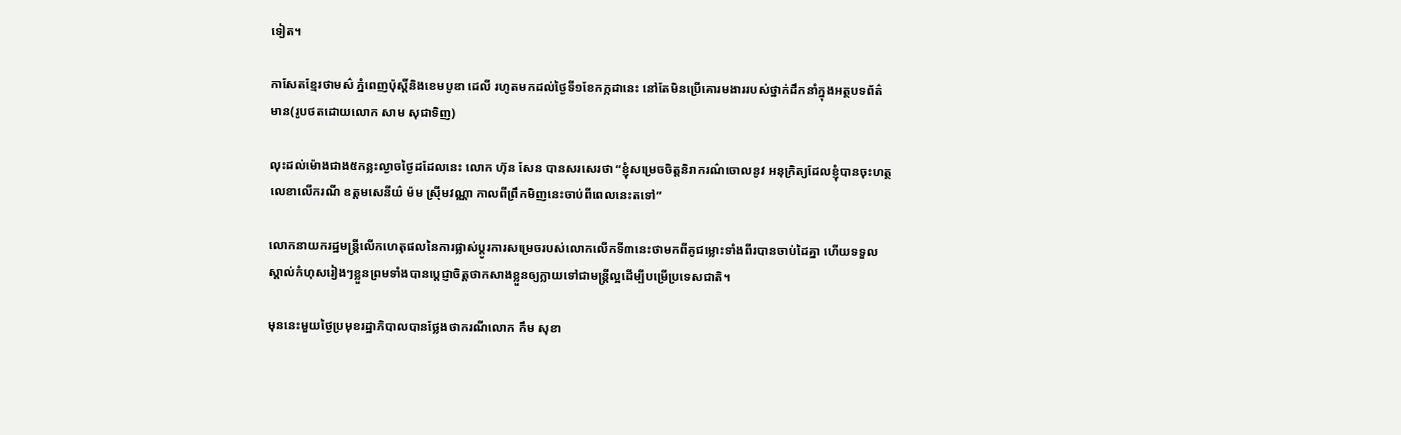ទៀត។

កាសែតខ្មែរថាមស៌ ភ្នំពេញប៉ុស្តិ៍និងខេមបូឌា ដេលី រហូតមកដល់ថ្ងៃទី១ខែកក្កដានេះ នៅតែមិនប្រើគោរមងាររបស់ថ្នាក់ដឹកនាំក្នុងអត្ថបទព័ត៌មាន(រូបថតដោយលោក សាម សុជាទិញ)

លុះដល់ម៉ោងជាង៥កន្លះល្ងាចថ្ងៃដដែលនេះ លោក ហ៊ុន សែន បានសរសេរថា “ខ្ញុំសម្រេចចិត្តនិរាករណ៌ចោលនូវ អនុក្រិត្យដែលខ្ញុំបានចុះហត្ថលេខាលើករណី ឧត្តមសេនីយ៌ ម៉ម ស្រ៊ីមវណ្ណា កាលពីព្រឹកមិញនេះចាប់ពីពេលនេះតទៅ”

លោកនាយករដ្ឋមន្រ្តីលើកហេតុផលនៃការផ្លាស់ប្តូរការសម្រេចរបស់លោកលើកទី៣នេះថាមកពីគូជម្លោះទាំងពីរបានចាប់ដៃគ្នា ហើយទទួលស្គាល់កំហុសរៀងៗខ្លួនព្រមទាំងបានប្តេជ្ញាចិត្តថាកសាងខ្លួនឲ្យក្លាយទៅជាមន្ត្រីល្អដើម្បីបម្រើប្រទេសជាតិ។

មុននេះមួយថ្ងៃប្រមុខរដ្ឋាភិបាលបានថ្លែងថាករណីលោក កឹម សុខា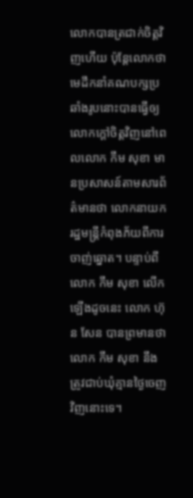លោកបានត្រជាក់ចិត្តវិញហើយ ប៉ុន្តែលោកថាមេដឹកនាំគណបក្សប្រឆាំងរូបនោះបានធ្វើឲ្យលោកក្តៅចិត្តវិញនៅពេលលោក កឹម សុខា មានប្រសាសន៍តាមសារព័ត៌មានថា លោកនាយករដ្ឋមន្រ្តីកំពុងភ័យពីការចាញ់ឆ្នោត។ បន្ទាប់ពីលោក កឹម សុខា លើកឡើងដូចនេះ លោក ហ៊ុន សែន បានព្រមានថា លោក កឹម សុខា នឹងត្រូវជាប់ឃុំគ្មានថ្ងៃចេញវិញនោះទេ។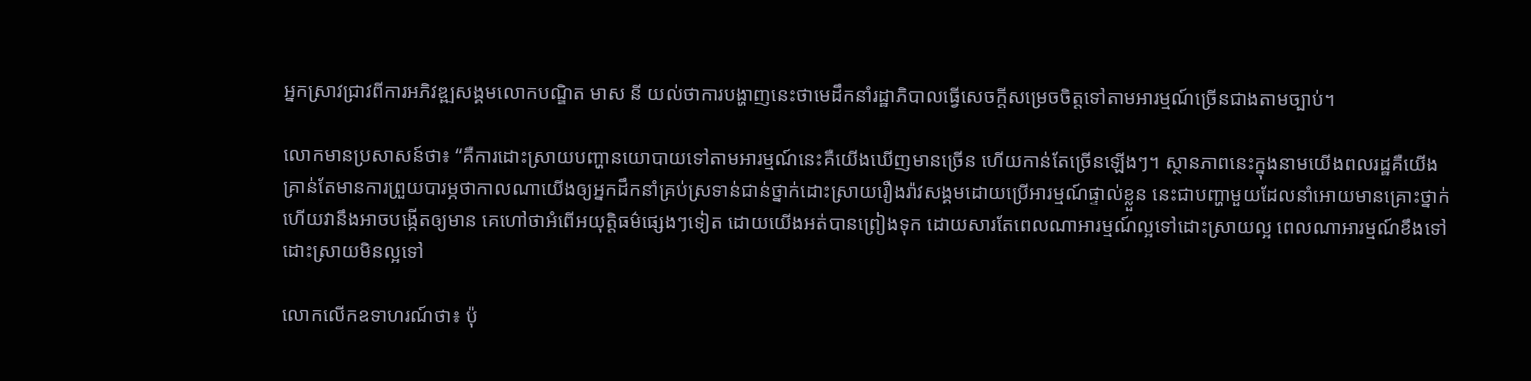អ្នកស្រាវជ្រាវពីការអភិវឌ្ឍសង្គមលោកបណ្ឌិត មាស នី យល់ថាការបង្ហាញនេះថាមេដឹកនាំរដ្ឋាភិបាលធ្វើសេចក្តីសម្រេចចិត្តទៅតាមអារម្មណ៍ច្រើនជាងតាមច្បាប់។

លោកមានប្រសាសន៍ថា៖ “គឺការដោះស្រាយបញ្ហានយោបាយទៅតាមអារម្មណ៍នេះគឺយើងឃើញមានច្រើន ហើយកាន់តែច្រើនឡើងៗ។ ស្ថានភាពនេះក្នុងនាមយើងពលរដ្ឋគឺយើងគ្រាន់តែមានការព្រួយបារម្ភថាកាលណាយើងឲ្យអ្នកដឹកនាំគ្រប់ស្រទាន់ជាន់ថ្នាក់ដោះស្រាយរឿងរ៉ាវសង្គមដោយប្រើអារម្មណ៍ផ្ទាល់ខ្លួន នេះជាបញ្ហាមួយដែលនាំអោយមានគ្រោះថ្នាក់ ហើយវានឹងអាចបង្កើតឲ្យមាន គេហៅថាអំពើអយុត្តិធម៌ផ្សេងៗទៀត ដោយយើងអត់បានព្រៀងទុក ដោយសារតែពេលណាអារម្មណ៍ល្អទៅដោះស្រាយល្អ ពេលណាអារម្មណ៍ខឹងទៅ ដោះស្រាយមិនល្អទៅ

លោកលើកឧទាហរណ៍ថា៖ ប៉ុ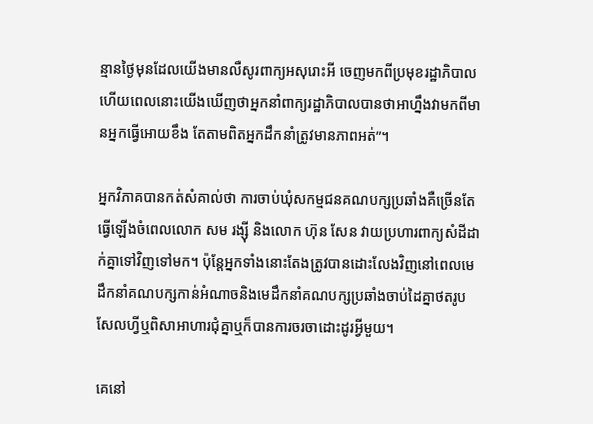ន្មានថ្ងៃមុនដែលយើងមានលឺសូរពាក្យអសុរោះអី ចេញមកពីប្រមុខរដ្ឋាភិបាល ហើយពេលនោះយើងឃើញថាអ្នកនាំពាក្យរដ្ឋាភិបាលបានថាអាហ្នឹងវាមកពីមានអ្នកធ្វើអោយខឹង តែតាមពិតអ្នកដឹកនាំត្រូវមានភាពអត់”។

អ្នកវិភាគបានកត់សំគាល់ថា ការចាប់ឃុំសកម្មជនគណបក្សប្រឆាំងគឺច្រើនតែធ្វើឡើងចំពេលលោក សម រង្ស៊ី និងលោក ហ៊ុន សែន វាយប្រហារពាក្យសំដីដាក់គ្នាទៅវិញទៅមក។ ប៉ុន្តែអ្នកទាំងនោះតែងត្រូវបានដោះលែងវិញនៅពេលមេដឹកនាំគណបក្សកាន់អំណាចនិងមេដឹកនាំគណបក្សប្រឆាំងចាប់ដៃគ្នាថតរូបសែលហ្វីឬពិសាអាហារជុំគ្នាឬក៏បានការចរចាដោះដូរអ្វីមួយ។

គេនៅ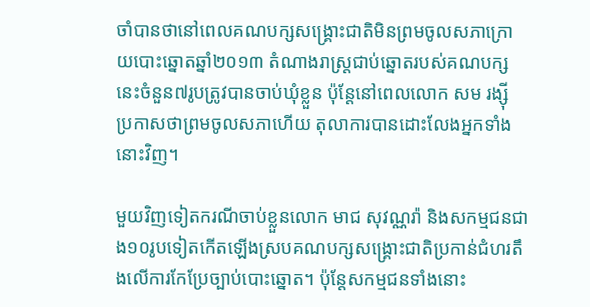ចាំបានថានៅពេលគណបក្សសង្រ្គោះជាតិមិនព្រមចូលសភាក្រោយបោះឆ្នោតឆ្នាំ២០១៣ តំណាងរាស្ត្រជាប់ឆ្នោតរបស់គណបក្សនេះចំនួន៧រូបត្រូវបានចាប់ឃុំខ្លួន ប៉ុន្តែនៅពេលលោក សម រង្ស៊ី ប្រកាសថាព្រមចូលសភាហើយ តុលាការបានដោះលែងអ្នកទាំងនោះវិញ។

មួយវិញទៀតករណីចាប់ខ្លួនលោក មាជ សុវណ្ណរ៉ា និងសកម្មជនជាង១០រូបទៀតកើតឡើងស្របគណបក្សសង្រ្គោះជាតិប្រកាន់ជំហរតឹងលើការកែប្រែច្បាប់បោះឆ្នោត។ ប៉ុន្តែសកម្មជនទាំងនោះ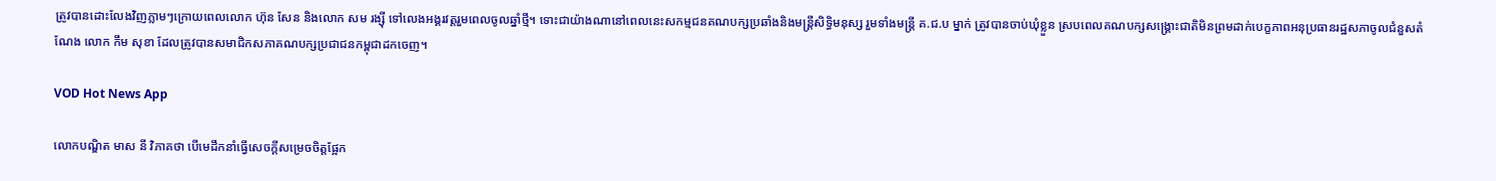ត្រូវបានដោះលែងវិញភ្លាមៗក្រោយពេលលោក ហ៊ុន សែន និងលោក សម រង្ស៊ី ទៅលេងអង្គរវត្តរួមពេលចូលឆ្នាំថ្មី។ ទោះជាយ៉ាងណានៅពេលនេះសកម្មជនគណបក្សប្រឆាំងនិងមន្រ្តីសិទ្ធិមនុស្ស រួមទាំងមន្រ្តី គ.ជ.ប ម្នាក់ ត្រូវបានចាប់ឃុំខ្លួន ស្របពេលគណបក្សសង្រ្គោះជាតិមិនព្រមដាក់បេក្ខភាពអនុប្រធានរដ្ឋសភាចូលជំនួសតំណែង លោក កឹម សុខា ដែលត្រូវបានសមាជិកសភាគណបក្សប្រជាជនកម្ពុជាដកចេញ។

VOD Hot News App

លោកបណ្ឌិត មាស នី វិភាគថា បើមេដឹកនាំធ្វើសេចក្តីសម្រេចចិត្តផ្អែក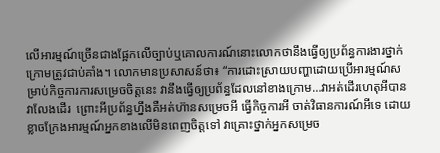លើអារម្មណ៍ច្រើនជាងផ្អែកលើច្បាប់ឬគោលការណ៍នោះលោកថានឹងធ្វើឲ្យប្រព័ន្ធការងារថ្នាក់ក្រោមត្រូវជាប់គាំង។ លោកមានប្រសាសន៍ថា៖ “ការដោះស្រាយបញ្ហាដោយប្រើអារម្មណ៍សម្រាប់កិច្ចការការសម្រេចចិត្តនេះ វានឹងធ្វើឲ្យប្រព័ន្ធដែលនៅខាងក្រោម…វាអត់ដើរហេតុអីបានវាលែងដើរ  ព្រោះអីប្រព័ន្ធហ្នឹងគឺអត់ហ៊ានសម្រេចអី ធ្វើកិច្ចការអី ចាត់វិធានការណ៍អីទេ ដោយខ្លាចក្រែងអារម្មណ៍អ្នកខាងលើមិនពេញចិត្តទៅ វាគ្រោះថ្នាក់អ្នកសម្រេច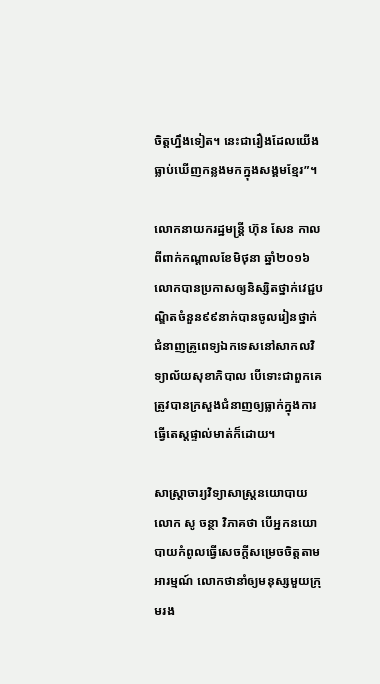ចិត្តហ្នឹងទៀត។ នេះជារឿងដែលយើងធ្លាប់ឃើញកន្លងមកក្នុងសង្គមខ្មែរ”។

លោកនាយករដ្ឋមន្រ្តី ហ៊ុន សែន កាលពីពាក់កណ្តាលខែមិថុនា ឆ្នាំ២០១៦ លោកបានប្រកាសឲ្យនិស្សិតថ្នាក់វេជ្ជបណ្ឌិតចំនួន៩៩នាក់បានចូលរៀនថ្នាក់ជំនាញគ្រូពេទ្យឯកទេសនៅសាកលវិទ្យាល័យសុខាភិបាល បើទោះជាពួកគេត្រូវបានក្រសួងជំនាញឲ្យធ្លាក់ក្នុងការធ្វើតេស្ដផ្ទាល់មាត់ក៏ដោយ។

សាស្ត្រាចារ្យវិទ្យាសាស្ត្រនយោបាយ លោក សូ ចន្ថា វិភាគថា បើអ្នកនយោបាយកំពូលធ្វើសេចក្តីសម្រេចចិត្តតាមអារម្មណ៍ លោកថានាំឲ្យមនុស្សមួយក្រុមរង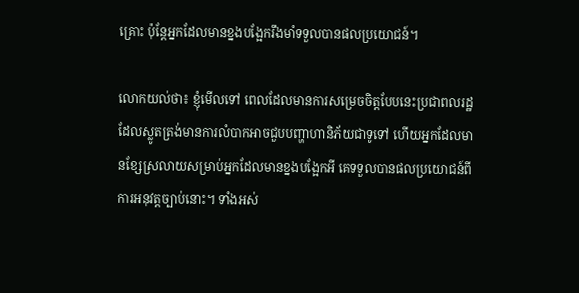គ្រោះ ប៉ុន្តែអ្នកដែលមានខ្នងបង្អែករឹងមាំទទួលបានផលប្រយោជន៍។

លោកយល់ថា៖ ខ្ញុំមើលទៅ ពេលដែលមានការសម្រេចចិត្តបែបនេះប្រជាពលរដ្ឋដែលស្លូតត្រង់មានការលំបាកអាចជួបបញ្ហាហានិភ័យជាទូទៅ ហើយអ្នកដែលមានខ្សែស្រលាយសម្រាប់អ្នកដែលមានខ្នងបង្អែកអី គេទទួលបានផលប្រយោជន៍ពីការអនុវត្តច្បាប់នោះ។ ទាំងអស់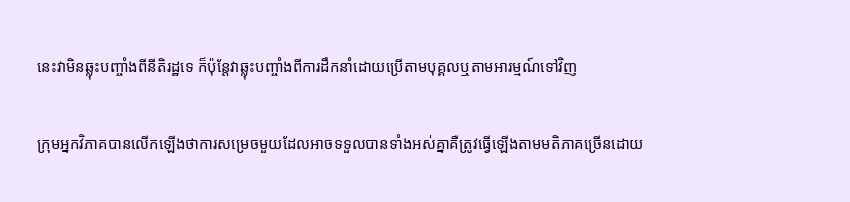នេះវាមិនឆ្លុះបញ្ចាំងពីនីតិរដ្ឋទេ ក៏ប៉ុន្តែវាឆ្លុះបញ្ចាំងពីការដឹកនាំដោយប្រើតាមបុគ្គលឬតាមអារម្មណ៍ទៅវិញ

ក្រុមអ្នកវិភាគបានលើកឡើងថាការសម្រេចមួយដែលអាចទទួលបានទាំងអស់គ្នាគឺត្រូវធ្វើឡើងតាមមតិភាគច្រើនដោយ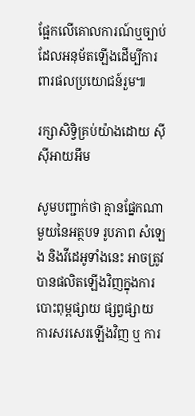ផ្អែកលើគោលការណ៍ឬច្បាប់ដែលអនុម័តឡើងដើម្បីការពារផលប្រយោជន៍រួម៕

រក្សាសិទ្វិគ្រប់យ៉ាងដោយ ស៊ីស៊ីអាយអឹម

សូមបញ្ជាក់ថា គ្មានផ្នែកណាមួយនៃអត្ថបទ រូបភាព សំឡេង និងវីដេអូទាំងនេះ អាចត្រូវបានផលិតឡើងវិញក្នុងការបោះពុម្ពផ្សាយ ផ្សព្វផ្សាយ ការសរសេរឡើងវិញ ឬ ការ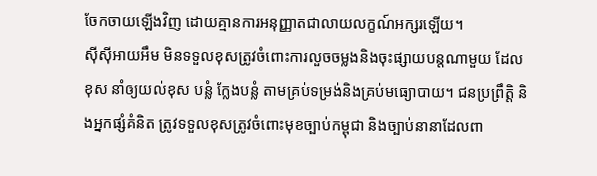ចែកចាយឡើងវិញ ដោយគ្មានការអនុញ្ញាតជាលាយលក្ខណ៍អក្សរឡើយ។
ស៊ីស៊ីអាយអឹម មិនទទួលខុសត្រូវចំពោះការលួចចម្លងនិងចុះផ្សាយបន្តណាមួយ ដែលខុស នាំឲ្យយល់ខុស បន្លំ ក្លែងបន្លំ តាមគ្រប់ទម្រង់និងគ្រប់មធ្យោបាយ។ ជនប្រព្រឹត្តិ និងអ្នកផ្សំគំនិត ត្រូវទទួលខុសត្រូវចំពោះមុខច្បាប់កម្ពុជា និងច្បាប់នានាដែលពា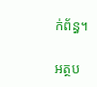ក់ព័ន្ធ។

អត្ថប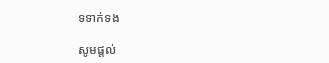ទទាក់ទង

សូមផ្ដល់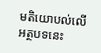មតិយោបល់លើអត្ថបទនេះ